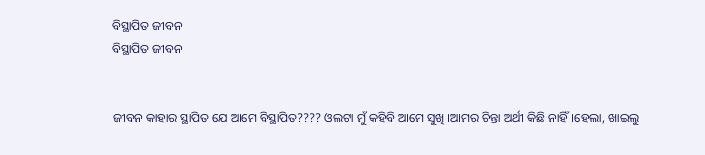ବିସ୍ଥାପିତ ଜୀବନ
ବିସ୍ଥାପିତ ଜୀବନ


ଜୀବନ କାହାର ସ୍ଥାପିତ ଯେ ଆମେ ବିସ୍ଥାପିତ???? ଓଲଟା ମୁଁ କହିବି ଆମେ ସୁଖି ।ଆମର ଚିନ୍ତା ଅର୍ଥୀ କିଛି ନାହିଁ ।ହେଲା, ଖାଇଲୁ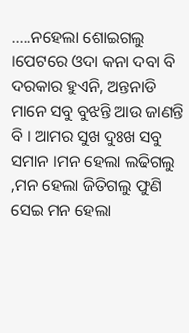.....ନହେଲା ଶୋଇଗଲୁ ।ପେଟରେ ଓଦା କନା ଦବା ବି ଦରକାର ହୁଏନି, ଅନ୍ତନାଡି ମାନେ ସବୁ ବୁଝନ୍ତି ଆଉ ଜାଣନ୍ତି ବି । ଆମର ସୁଖ ଦୁଃଖ ସବୁ ସମାନ ।ମନ ହେଲା ଲଢିଗଲୁ ,ମନ ହେଲା ଜିତିଗଲୁ ଫୁଣି ସେଇ ମନ ହେଲା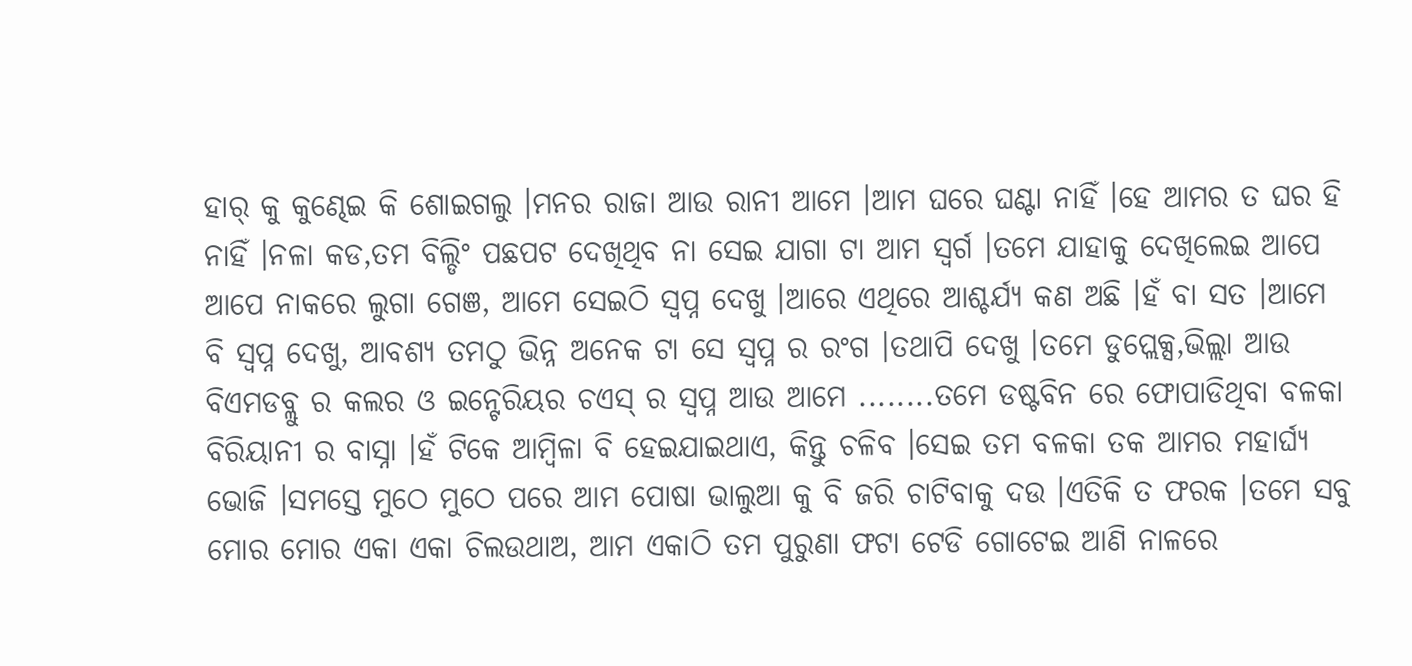ହାର୍ କୁ କୁଣ୍ଢେଇ କି ଶୋଇଗଲୁ ।ମନର ରାଜା ଆଉ ରାନୀ ଆମେ ।ଆମ ଘରେ ଘଣ୍ଟା ନାହିଁ ।ହେ ଆମର ତ ଘର ହି ନାହିଁ ।ନଳା କଡ,ତମ ବିଲ୍ଡିଂ ପଛପଟ ଦେଖିଥିବ ନା ସେଇ ଯାଗା ଟା ଆମ ସ୍ବର୍ଗ ।ତମେ ଯାହାକୁ ଦେଖିଲେଇ ଆପେ ଆପେ ନାକରେ ଲୁଗା ଗେଞ, ଆମେ ସେଇଠି ସ୍ବପ୍ନ ଦେଖୁ ।ଆରେ ଏଥିରେ ଆଶ୍ଚର୍ଯ୍ୟ କଣ ଅଛି ।ହଁ ବା ସତ ।ଆମେ ବି ସ୍ବପ୍ନ ଦେଖୁ, ଆବଶ୍ୟ ତମଠୁ ଭିନ୍ନ ଅନେକ ଟା ସେ ସ୍ବପ୍ନ ର ରଂଗ ।ତଥାପି ଦେଖୁ ।ତମେ ଡୁପ୍ଲେକ୍ସ,ଭିଲ୍ଲା ଆଉ ବିଏମଡବ୍ଲୁ ର କଲର ଓ ଇନ୍ଟେରିୟର ଚଏସ୍ ର ସ୍ବପ୍ନ ଆଉ ଆମେ ........ତମେ ଡଷ୍ଟବିନ ରେ ଫୋପାଡିଥିବା ବଳକା ବିରିୟାନୀ ର ବାସ୍ନା ।ହଁ ଟିକେ ଆମ୍ବିଳା ବି ହେଇଯାଇଥାଏ, କିନ୍ତୁ ଚଳିବ ।ସେଇ ତମ ବଳକା ତକ ଆମର ମହାର୍ଘ୍ଯ ଭୋଜି ।ସମସ୍ତେ ମୁଠେ ମୁଠେ ପରେ ଆମ ପୋଷା ଭାଲୁଆ କୁ ବି ଜରି ଚାଟିବାକୁ ଦଉ ।ଏତିକି ତ ଫରକ ।ତମେ ସବୁ ମୋର ମୋର ଏକା ଏକା ଚିଲଉଥାଅ, ଆମ ଏକାଠି ତମ ପୁରୁଣା ଫଟା ଟେଡି ଗୋଟେଇ ଆଣି ନାଳରେ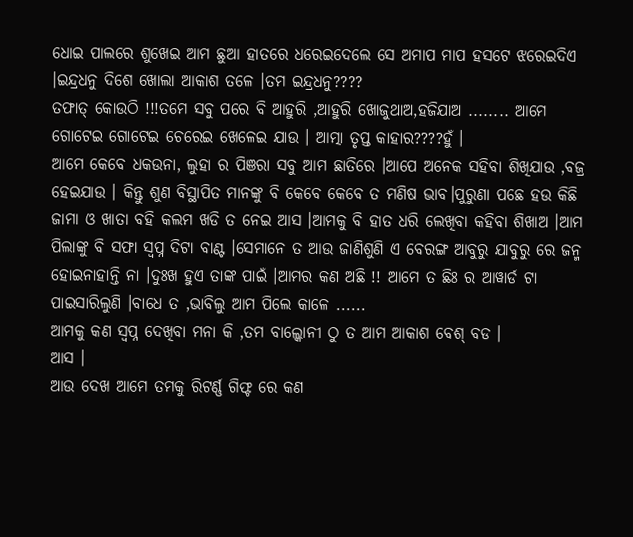ଧୋଇ ପାଲରେ ଶୁଖେଇ ଆମ ଛୁଆ ହାତରେ ଧରେଇଦେଲେ ସେ ଅମାପ ମାପ ହସଟେ ଝରେଇଦିଏ ।ଇନ୍ଦ୍ରଧନୁ ଦିଶେ ଖୋଲା ଆକାଶ ତଳେ ।ତମ ଇନ୍ଦ୍ରଧନୁ????
ତଫାତ୍ କୋଉଠି !!!ତମେ ସବୁ ପରେ ବି ଆହୁରି ,ଆହୁରି ଖୋଜୁଥାଅ,ହଜିଯାଅ ........ ଆମେ ଗୋଟେଇ ଗୋଟେଇ ଚେରେଇ ଖେଳେଇ ଯାଉ । ଆତ୍ମା ତୃପ୍ତ କାହାର????ହୁଁ ।
ଆମେ କେବେ ଧକଉନା, ଲୁହା ର ପିଞରା ସବୁ ଆମ ଛାତିରେ ।ଆପେ ଅନେକ ସହିବା ଶିଖିଯାଉ ,ବଜ୍ର ହେଇଯାଉ । କିନ୍ତୁ ଶୁଣ ବିସ୍ଥାପିତ ମାନଙ୍କୁ ବି କେବେ କେବେ ତ ମଣିଷ ଭାବ।ପୁରୁଣା ପଛେ ହଉ କିଛି ଜାମା ଓ ଖାତା ବହି କଲମ ଖଡି ତ ନେଇ ଆସ ।ଆମକୁ ବି ହାତ ଧରି ଲେଖିବା କହିବା ଶିଖାଅ ।ଆମ ପିଲାଙ୍କୁ ବି ସଫା ସ୍ବପ୍ନ ଦିଟା ବାଣ୍ଟ ।ସେମାନେ ତ ଆଉ ଜାଣିଶୁଣି ଏ ବେରଙ୍ଗ ଆବୁରୁ ଯାବୁରୁ ରେ ଜନ୍ମ ହୋଇନାହାନ୍ତି ନା ।ଦୁଃଖ ହୁଏ ତାଙ୍କ ପାଇଁ ।ଆମର କଣ ଅଛି !! ଆମେ ତ ଛିଃ ର ଆୱାର୍ଡ ଟା ପାଇସାରିଲୁଣି ।ବାଧେ ତ ,ଭାବିଲୁ ଆମ ପିଲେ କାଳେ ......
ଆମକୁ କଣ ସ୍ବପ୍ନ ଦେଖିବା ମନା କି ,ତମ ବାଲ୍କୋନୀ ଠୁ ତ ଆମ ଆକାଶ ବେଶ୍ ବଡ ।
ଆସ ।
ଆଉ ଦେଖ ଆମେ ତମକୁ ରିଟର୍ଣ୍ଣ ଗିଫ୍ଟ ରେ କଣ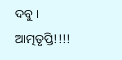ଦବୁ ।
ଆତ୍ମତୃପ୍ତି!!!!